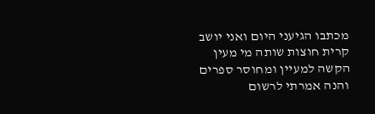מכתבו הגיעני היום ואני יושב קרית חוצות שותה מי מעין הקשה למעיין ומחוסר ספרים והנה אמרתי לרשום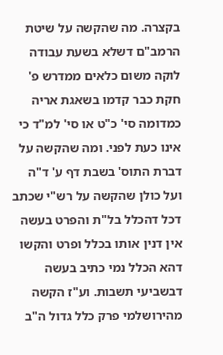בקצרה. מה שהקשה על שיטת הרמב"ם דשלא בשעת עבודה לוקה משום כלאים ממדרש פ' חקת כבר קדמו בשאגת אריה כמדומה סי' כ"ט או סי' למ"ד כי אינו כעת לפני. ומה שהקשה על דברת התוס' בשבת דף ע' ד"ה ועל כולן שהקשה על רש"י שכתב דכל דהכלל בל"ת והפרט בעשה אין דנין אותו בכלל ופרט והקשו דהא הכלל נמי כתיב בעשה דבשביעי תשבות. וע"ז הקשה מהירושלמי פרק כלל גדול ה"ב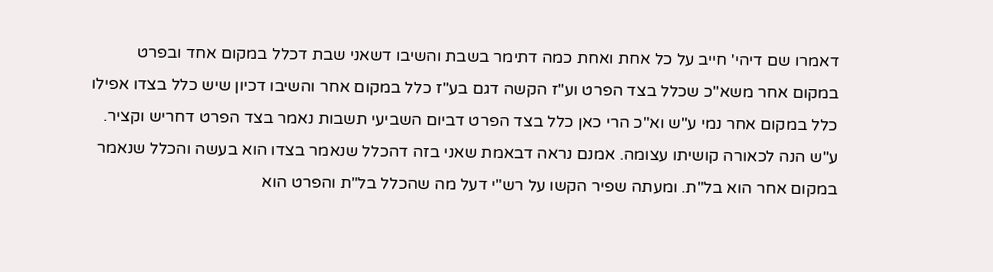דאמרו שם דיהי' חייב על כל אחת ואחת כמה דתימר בשבת והשיבו דשאני שבת דכלל במקום אחד ובפרט במקום אחר משא"כ שכלל בצד הפרט וע"ז הקשה דגם בע"ז כלל במקום אחר והשיבו דכיון שיש כלל בצדו אפילו כלל במקום אחר נמי ע"ש וא"כ הרי כאן כלל בצד הפרט דביום השביעי תשבות נאמר בצד הפרט דחריש וקציר. ע"ש הנה לכאורה קושיתו עצומה. אמנם נראה דבאמת שאני בזה דהכלל שנאמר בצדו הוא בעשה והכלל שנאמר במקום אחר הוא בל"ת. ומעתה שפיר הקשו על רש"י דעל מה שהכלל בל"ת והפרט הוא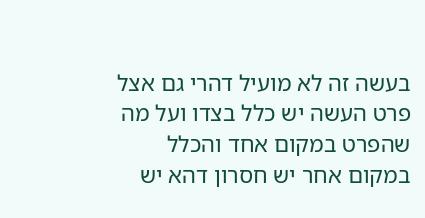בעשה זה לא מועיל דהרי גם אצל פרט העשה יש כלל בצדו ועל מה שהפרט במקום אחד והכלל במקום אחר יש חסרון דהא יש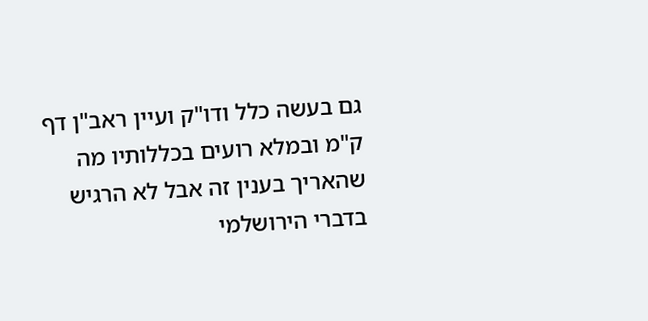גם בעשה כלל ודו"ק ועיין ראב"ן דף ק"מ ובמלא רועים בכללותיו מה שהאריך בענין זה אבל לא הרגיש בדברי הירושלמי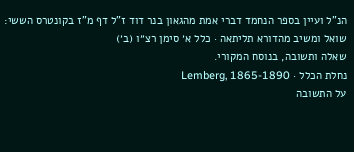הנ"ל ועיין בספר הנחמד דברי אמת מהגאון בנר דוד ז"ל דף מ"ז בקונטרס הששי:
שואל ומשיב מהדורא תליתאה · כלל א׳ סימן רצ״ו (ב׳)
שאלה ותשובה, בנוסח המקורי.
נחלת הכלל · Lemberg, 1865-1890
על התשובה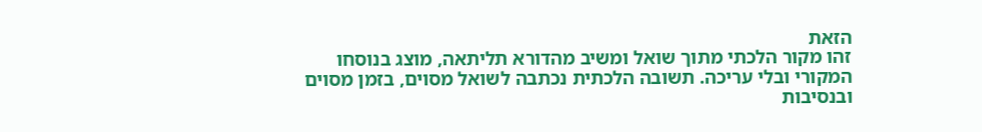הזאת
זהו מקור הלכתי מתוך שואל ומשיב מהדורא תליתאה, מוצג בנוסחו המקורי ובלי עריכה. תשובה הלכתית נכתבה לשואל מסוים, בזמן מסוים ובנסיבות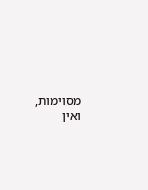מסוימות, ואין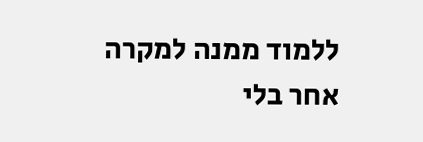ללמוד ממנה למקרה אחר בלי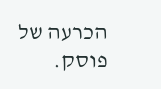הכרעה של פוסק.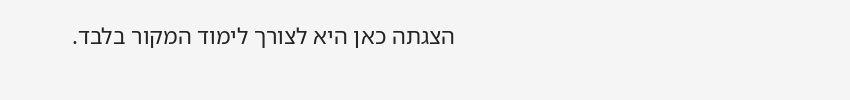הצגתה כאן היא לצורך לימוד המקור בלבד.